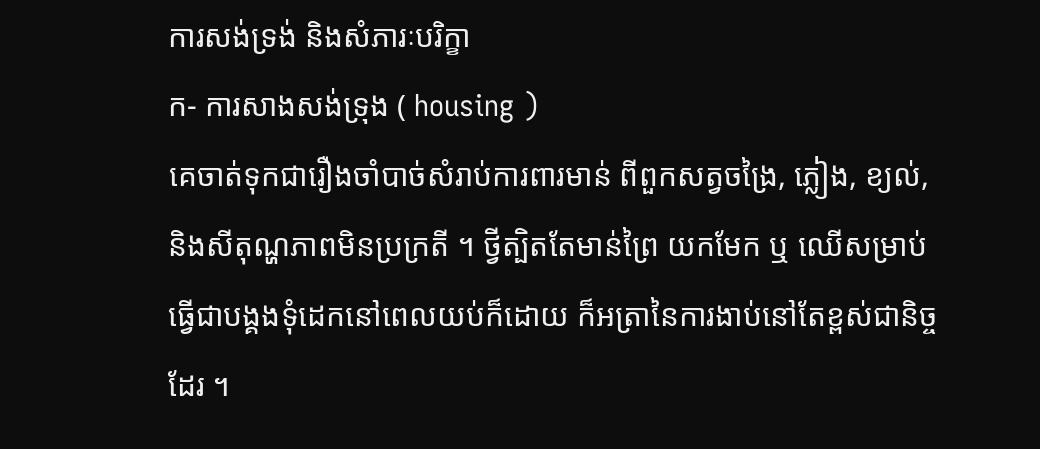ការសង់ទ្រង់ និងសំភារៈបរិក្ខា
ក- ការសាងសង់ទ្រុង ( housing )
គេចាត់ទុកជារឿងចាំបាច់សំរាប់ការពារមាន់ ពីពួកសត្វចង្រៃ, ភ្លៀង, ខ្យល់, និងសីតុណ្ហភាពមិនប្រក្រតី ។ ថ្វីត្បិតតែមាន់ព្រៃ យកមែក ឬ ឈើសម្រាប់ធ្វើជាបង្គងទុំដេកនៅពេលយប់ក៏ដោយ ក៏អត្រានៃការងាប់នៅតែខ្ពស់ជានិច្ចដែរ ។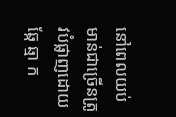នៅពេលយប់មាន់ជាច្រើនត្រូវបំផ្លាញដោយឆ្កែ ឆ្មា ក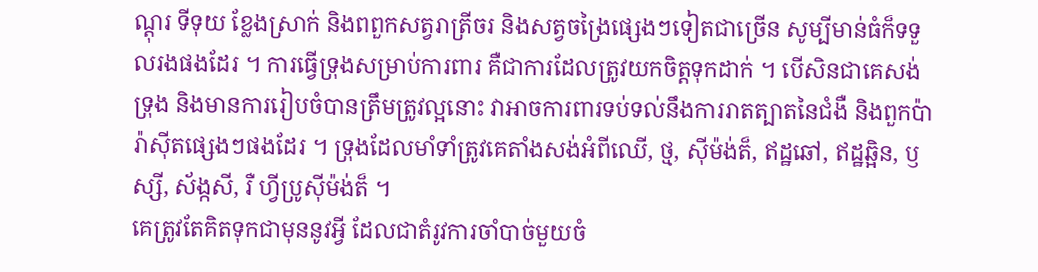ណ្តុរ ទីទុយ ខ្លែងស្រាក់ និងពពួកសត្វរាត្រីចរ និងសត្វចង្រៃផ្សេងៗទៀតជាច្រើន សូម្បីមាន់ធំក៏ទទួលរងផងដែរ ។ ការធ្វើទ្រុងសម្រាប់ការពារ គឺជាការដែលត្រូវយកចិត្តទុកដាក់ ។ បើសិនជាគេសង់ទ្រុង និងមានការរៀបចំបានត្រឹមត្រូវល្អនោះ វាអាចការពារទប់ទល់នឹងការរាតត្បាតនៃជំងឺ និងពួកប៉ារ៉ាស៊ីតផ្សេងៗផងដែរ ។ ទ្រុងដែលមាំទាំត្រូវគេតាំងសង់អំពីឈើ, ថ្ម, ស៊ីម៉ង់ត៏, ឥដ្ឋឆៅ, ឥដ្ឋឆ្អិន, ឫស្សី, ស័ង្កសី, រឺ ហ្វីប្រូស៊ីម៉ង់ត៏ ។
គេត្រូវតែគិតទុកជាមុននូវអ្វី ដែលជាតំរូវការចាំបាច់មួយចំ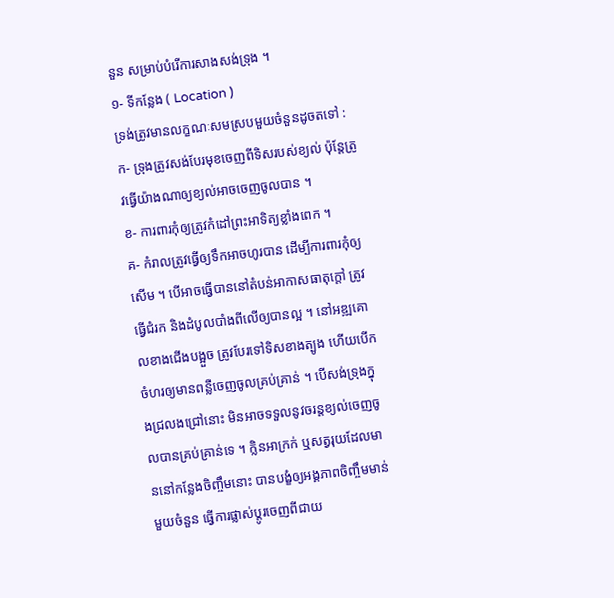នួន សម្រាប់បំរើការសាងសង់ទ្រុង ។
១- ទីកន្លែង ( Location )
ទ្រង់ត្រូវមានលក្ខណៈសមស្របមួយចំនួនដូចតទៅ :
ក- ទ្រុងត្រូវសង់បែរមុខចេញពីទិសរបស់ខ្យល់ ប៉ុន្តែត្រូវធ្វើយ៉ាងណាឲ្យខ្យល់អាចចេញចូលបាន ។
ខ- ការពារកុំឲ្យត្រូវកំដៅព្រះអាទិត្យខ្លាំងពេក ។
គ- កំរាលត្រូវធ្វើឲ្យទឹកអាចហូរបាន ដើម្បីការពារកុំឲ្យសើម ។ បើអាចធ្វើបាននៅតំបន់អាកាសធាតុក្តៅ ត្រូវធ្វើជំរក និងដំបូលបាំងពីលើឲ្យបានល្អ ។ នៅអឌ្ឍគោលខាងជើងបង្អួច ត្រូវបែរទៅទិសខាងត្បូង ហើយបើកចំហរឲ្យមានពន្លឺចេញចូលគ្រប់គ្រាន់ ។ បើសង់ទ្រុងក្នុងជ្រលងជ្រៅនោះ មិនអាចទទួលនូវចរន្តខ្យល់ចេញចូលបានគ្រប់គ្រាន់ទេ ។ ក្លិនអាក្រក់ ឬសត្វរុយដែលមាននៅកន្លែងចិញ្ចឹមនោះ បានបង្ខំឲ្យអង្គភាពចិញ្ចឹមមាន់មួយចំនួន ធ្វើការផ្លាស់ប្តូរចេញពីជាយ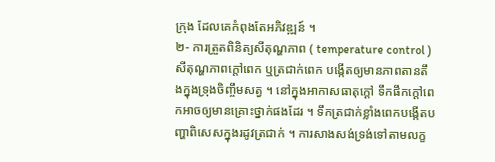ក្រុង ដែលគេកំពុងតែអភិវឌ្ឍន៍ ។
២- ការត្រួតពិនិត្យសីតុណ្ហភាព ( temperature control )
សីតុណ្ហភាពក្តៅពេក ឬត្រជាក់ពេក បង្កើតឲ្យមានភាពតានតឹងក្នុងទ្រុងចិញ្ចឹមសត្វ ។ នៅក្នុងអាកាសធាតុក្តៅ ទឹកផឹកក្តៅពេកអាចឲ្យមានគ្រោះថ្នាក់ផងដែរ ។ ទឹកត្រជាក់ខ្លាំងពេកបង្កើតបញ្ហាពិសេសក្នុងរដូវត្រជាក់ ។ ការសាងសង់ទ្រង់ទៅតាមលក្ខ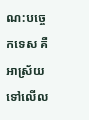ណ:បច្ចេកទេស គឺអាស្រ័យទៅលើល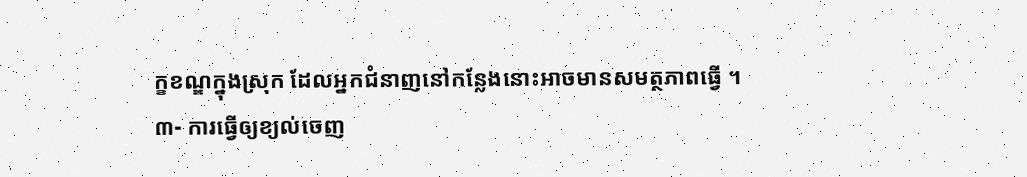ក្ខខណ្ឌក្នុងស្រុក ដែលអ្នកជំនាញនៅកន្លែងនោះអាចមានសមត្ថភាពធ្វើ ។
៣- ការធ្វើឲ្យខ្យល់ចេញ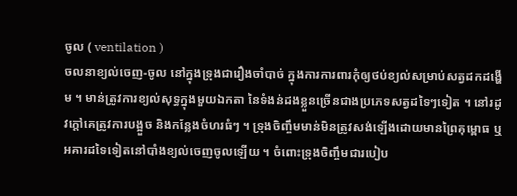ចូល ( ventilation )
ចលនាខ្យល់ចេញ-ចូល នៅក្នុងទ្រុងជារឿងចាំបាច់ ក្នុងការការពារកុំឲ្យថប់ខ្យល់សម្រាប់សត្វដកដង្ហើម ។ មាន់ត្រូវការខ្យល់សុទ្ធក្នុងមួយឯកតា នៃទំងន់ដងខ្លួនច្រើនជាងប្រភេទសត្វដទៃៗទៀត ។ នៅរដូវក្តៅគេត្រូវការបង្អួច និងកន្លែងចំហរធំៗ ។ ទ្រុងចិញ្ចឹមមាន់មិនត្រូវសង់ឡើងដោយមានព្រៃគុម្ពោធ ឬអគារដទៃទៀតនៅបាំងខ្យល់ចេញចូលឡើយ ។ ចំពោះទ្រុងចិញ្ចឹមជារបៀប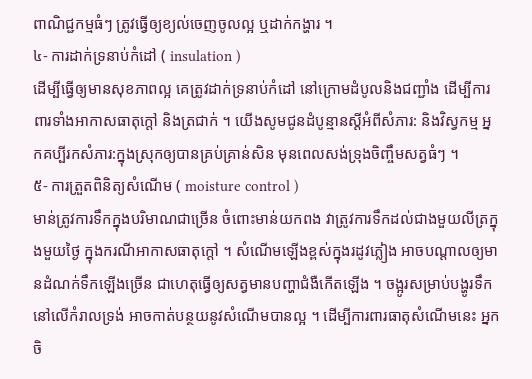ពាណិជ្ជកម្មធំៗ ត្រូវធ្វើឲ្យខ្យល់ចេញចូលល្អ ឬដាក់កង្ហារ ។
៤- ការដាក់ទ្រនាប់កំដៅ ( insulation )
ដើម្បីធ្វើឲ្យមានសុខភាពល្អ គេត្រូវដាក់ទ្រនាប់កំដៅ នៅក្រោមដំបូលនិងជញ្ជាំង ដើម្បីការពារទាំងអាកាសធាតុក្តៅ និងត្រជាក់ ។ យើងសូមជូនដំបូន្មានស្តីអំពីសំភារ: និងវិស្វកម្ម អ្នកគប្បីរកសំភារ:ក្នុងស្រុកឲ្យបានគ្រប់គ្រាន់សិន មុនពេលសង់ទ្រុងចិញ្ចឹមសត្វធំៗ ។
៥- ការត្រួតពិនិត្យសំណើម ( moisture control )
មាន់ត្រូវការទឹកក្នុងបរិមាណជាច្រើន ចំពោះមាន់យកពង វាត្រូវការទឹកដល់ជាងមួយលីត្រក្នុងមួយថ្ងៃ ក្នុងករណីអាកាសធាតុក្តៅ ។ សំណើមឡើងខ្ពស់ក្នុងរដូវភ្លៀង អាចបណ្តាលឲ្យមានដំណក់ទឹកឡើងច្រើន ជាហេតុធ្វើឲ្យសត្វមានបញ្ហាជំងឺកើតឡើង ។ ចង្អូរសម្រាប់បង្ហូរទឹកនៅលើកំរាលទ្រង់ អាចកាត់បន្ថយនូវសំណើមបានល្អ ។ ដើម្បីការពារធាតុសំណើមនេះ អ្នកចិ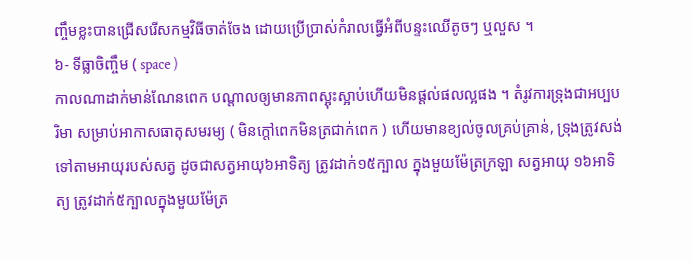ញ្ចឹមខ្លះបានជ្រើសរើសកម្មវិធីចាត់ចែង ដោយប្រើប្រាស់កំរាលធ្វើអំពីបន្ទះឈើតូចៗ ឬលួស ។
៦- ទីធ្លាចិញ្ចឹម ( space )
កាលណាដាក់មាន់ណែនពេក បណ្តាលឲ្យមានភាពស្អុះស្អាប់ហើយមិនផ្តល់ផលល្អផង ។ តំរូវការទ្រុងជាអប្បបរិមា សម្រាប់អាកាសធាតុសមរម្យ ( មិនក្តៅពេកមិនត្រជាក់ពេក ) ហើយមានខ្យល់ចូលគ្រប់គ្រាន់, ទ្រុងត្រូវសង់ទៅតាមអាយុរបស់សត្វ ដូចជាសត្វអាយុ៦អាទិត្យ ត្រូវដាក់១៥ក្បាល ក្នុងមួយម៉ែត្រក្រឡា សត្វអាយុ ១៦អាទិត្យ ត្រូវដាក់៥ក្បាលក្នុងមួយម៉ែត្រ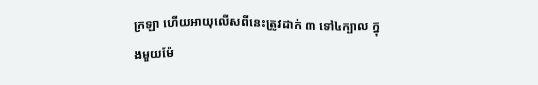ក្រឡា ហើយអាយុលើសពីនេះត្រូវដាក់ ៣ ទៅ៤ក្បាល ក្នុងមួយម៉ែ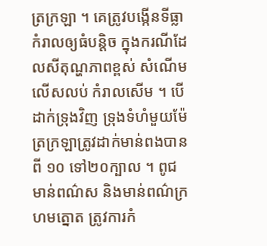ត្រក្រឡា ។ គេត្រូវបង្កើនទីធ្លាកំរាលឲ្យធំបន្តិច ក្នុងករណីដែលសីតុណ្ហភាពខ្ពស់ សំណើមលើសលប់ កំរាលសើម ។ បើដាក់ទ្រុងវិញ ទ្រុងទំហំមួយម៉ែត្រក្រឡាត្រូវដាក់មាន់ពងបានពី ១០ ទៅ២០ក្បាល ។ ពូជមាន់ពណ៌ស និងមាន់ពណ៌ក្រហមត្នោត ត្រូវការកំ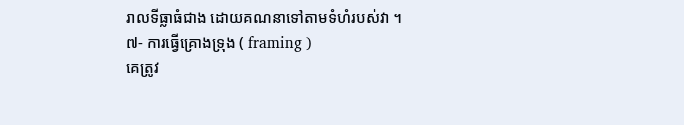រាលទីធ្លាធំជាង ដោយគណនាទៅតាមទំហំរបស់វា ។
៧- ការធ្វើគ្រោងទុ្រង ( framing )
គេត្រូវ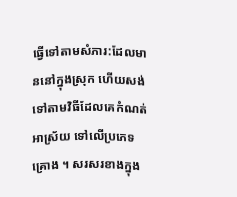ធ្វើទៅតាមសំភារ:ដែលមាននៅក្នុងស្រុក ហើយសង់ទៅតាមវិធីដែលគេកំណត់អាស្រ័យ ទៅលើប្រភេទគ្រោង ។ សរសរខាងក្នុង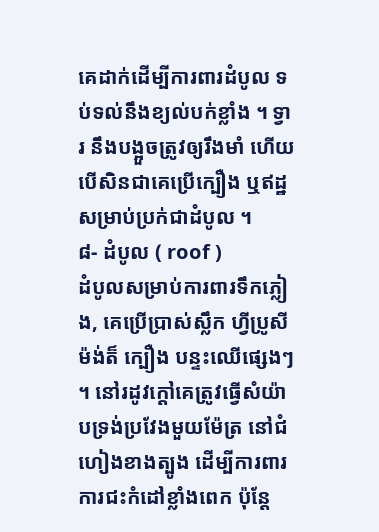គេដាក់ដើម្បីការពារដំបូល ទប់ទល់នឹងខ្យល់បក់ខ្លាំង ។ ទ្វារ នឹងបង្អួចត្រូវឲ្យរឹងមាំ ហើយបើសិនជាគេប្រើក្បឿង ឬឥដ្ឋសម្រាប់ប្រក់ជាដំបូល ។
៨- ដំបូល ( roof )
ដំបូលសម្រាប់ការពារទឹកភ្លៀង, គេប្រើប្រាស់ស្លឹក ហ្វីប្រូសីម៉ង់ត៏ ក្បឿង បន្ទះឈើផ្សេងៗ ។ នៅរដូវក្តៅគេត្រូវធ្វើសំយ៉ាបទ្រង់ប្រវែងមួយម៉ែត្រ នៅជំហៀងខាងត្បូង ដើម្បីការពារការជះកំដៅខ្លាំងពេក ប៉ុនែ្ត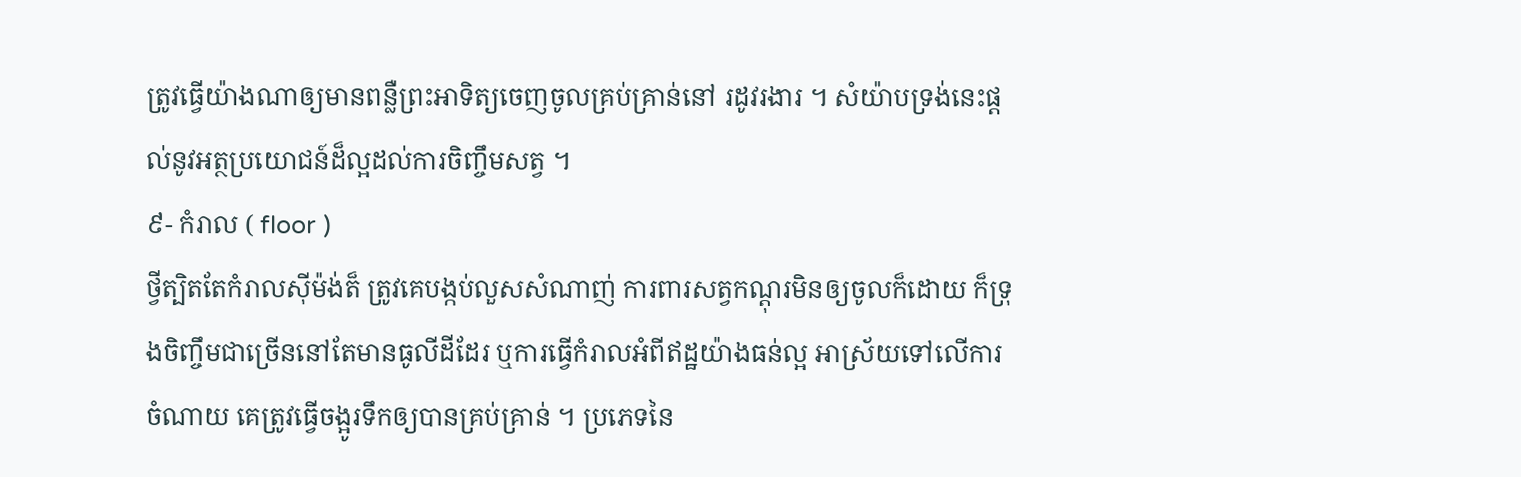ត្រូវធ្វើយ៉ាងណាឲ្យមានពន្លឺព្រះអាទិត្យចេញចូលគ្រប់គ្រាន់នៅ រដូវរងារ ។ សំយ៉ាបទ្រង់នេះផ្តល់នូវអត្ថប្រយោជន៍ដ៏ល្អដល់ការចិញ្ចឹមសត្វ ។
៩- កំរាល ( floor )
ថ្វីត្បិតតែកំរាលស៊ីម៉ង់ត៏ ត្រូវគេបង្កប់លួសសំណាញ់ ការពារសត្វកណ្តុរមិនឲ្យចូលក៏ដោយ ក៏ទ្រុងចិញ្ចឹមជាច្រើននៅតែមានធូលីដីដែរ ឬការធ្វើកំរាលអំពីឥដ្ឋយ៉ាងធន់ល្អ អាស្រ័យទៅលើការចំណាយ គេត្រូវធ្វើចង្អូរទឹកឲ្យបានគ្រប់គ្រាន់ ។ ប្រភេទនៃ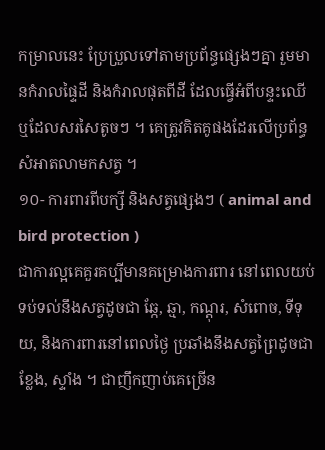កម្រាលនេះ ប្រែប្រួលទៅតាមប្រព័ន្ធផ្សេងៗគ្នា រួមមានកំរាលផ្ទៃដី និងកំរាលផុតពីដី ដែលធ្វើអំពីបន្ទះឈើ ឬដែលសរសៃតូចៗ ។ គេត្រូវគិតគូផងដែរលើប្រព័ន្ធសំអាតលាមកសត្វ ។
១០- ការពារពីបក្សី និងសត្វផ្សេងៗ ( animal and bird protection )
ជាការល្អគេគួរគប្បីមានគម្រោងការពារ នៅពេលយប់ទប់ទល់នឹងសត្វដូចជា ឆ្កែ, ឆ្មា, កណ្តុរ, សំពោច, ទីទុយ, និងការពារនៅពេលថ្ងៃ ប្រឆាំងនឹងសត្វព្រៃដូចជា ខ្លែង, ស្ទាំង ។ ជាញឹកញាប់គេច្រើន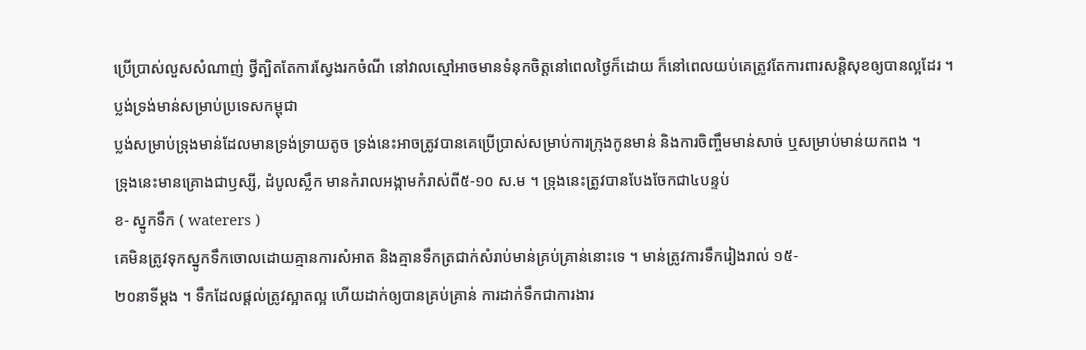ប្រើប្រាស់លួសសំណាញ់ ថ្វីត្បិតតែការស្វែងរកចំណី នៅវាលស្មៅអាចមានទំនុកចិត្តនៅពេលថ្ងៃក៏ដោយ ក៏នៅពេលយប់គេត្រូវតែការពារសន្តិសុខឲ្យបានល្អដែរ ។
ប្លង់ទ្រង់មាន់សម្រាប់ប្រទេសកម្ពុជា
ប្លង់សម្រាប់ទ្រុងមាន់ដែលមានទ្រង់ទ្រាយតូច ទ្រង់នេះអាចត្រូវបានគេប្រើប្រាស់សម្រាប់ការក្រុងកូនមាន់ និងការចិញ្ចឹមមាន់សាច់ ឬសម្រាប់មាន់យកពង ។
ទ្រុងនេះមានគ្រោងជាឫស្សី, ដំបូលស្លឹក មានកំរាលអង្កាមកំរាស់ពី៥-១០ ស.ម ។ ទ្រុងនេះត្រូវបានបែងចែកជា៤បន្ទប់
ខ- ស្នូកទឹក ( waterers )
គេមិនត្រូវទុកស្នូកទឹកចោលដោយគ្មានការសំអាត និងគ្មានទឹកត្រជាក់សំរាប់មាន់គ្រប់គ្រាន់នោះទេ ។ មាន់ត្រូវការទឹករៀងរាល់ ១៥-
២០នាទីម្តង ។ ទឹកដែលផ្តល់ត្រូវស្អាតល្អ ហើយដាក់ឲ្យបានគ្រប់គ្រាន់ ការដាក់ទឹកជាការងារ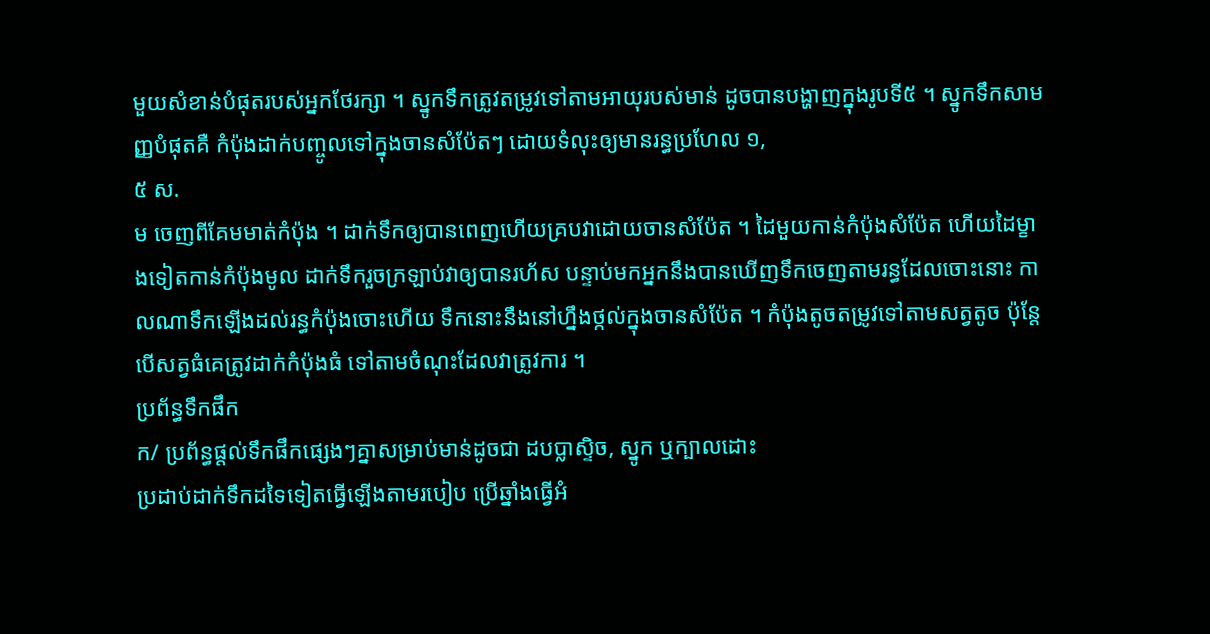មួយសំខាន់បំផុតរបស់អ្នកថែរក្សា ។ ស្នូកទឹកត្រូវតម្រូវទៅតាមអាយុរបស់មាន់ ដូចបានបង្ហាញក្នុងរូបទី៥ ។ ស្នូកទឹកសាមញ្ញបំផុតគឺ កំប៉ុងដាក់បញ្ចូលទៅក្នុងចានសំប៉ែតៗ ដោយទំលុះឲ្យមានរន្ធប្រហែល ១,
៥ ស.
ម ចេញពីគែមមាត់កំប៉ុង ។ ដាក់ទឹកឲ្យបានពេញហើយគ្របវាដោយចានសំប៉ែត ។ ដៃមួយកាន់កំប៉ុងសំប៉ែត ហើយដៃម្ខាងទៀតកាន់កំប៉ុងមូល ដាក់ទឹករួចក្រឡាប់វាឲ្យបានរហ័ស បន្ទាប់មកអ្នកនឹងបានឃើញទឹកចេញតាមរន្ធដែលចោះនោះ កាលណាទឹកឡើងដល់រន្ធកំប៉ុងចោះហើយ ទឹកនោះនឹងនៅហ្នឹងថ្កល់ក្នុងចានសំប៉ែត ។ កំប៉ុងតូចតម្រូវទៅតាមសត្វតូច ប៉ុន្តែបើសត្វធំគេត្រូវដាក់កំប៉ុងធំ ទៅតាមចំណុះដែលវាត្រូវការ ។
ប្រព័ន្ធទឹកផឹក
ក/ ប្រព័ន្ធផ្តល់ទឹកផឹកផ្សេងៗគ្នាសម្រាប់មាន់ដូចជា ដបប្លាស្ទិច, ស្នូក ឬក្បាលដោះ
ប្រដាប់ដាក់ទឹកដទៃទៀតធ្វើឡើងតាមរបៀប ប្រើឆ្នាំងធ្វើអំ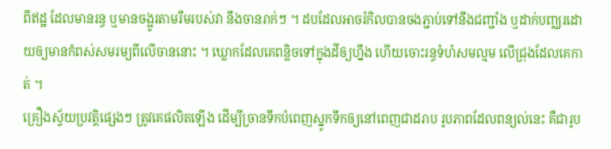ពីឥដ្ឋ ដែលមានរន្ធ ឬមានចង្អូរតាមរឹមរបស់វា នឹងចានរាក់ៗ ។ ដបដែលអាចរំកិលបានចងភ្ជាប់ទៅនឹងជញ្ជាំង ឬដាក់បញ្ឈរដោយឲ្យមានកំពស់សមរម្យពីលើចាននោះ ។ ឃ្លោកដែលគេពន្លិចទៅក្នុងដីឲ្យហ្នឹង ហើយចោះរន្ធទំហំសមល្មម លើជ្រុងដែលគេកាត់ ។
គ្រឿងស្វ័យប្រវត្តិផ្សេងៗ ត្រូវគេផលិតឡើង ដើម្បីច្រានទឹកបំពេញស្នូកទឹកឲ្យនៅពេញជាដរាប រូបភាពដែលពន្យល់នេះ គឺជារូប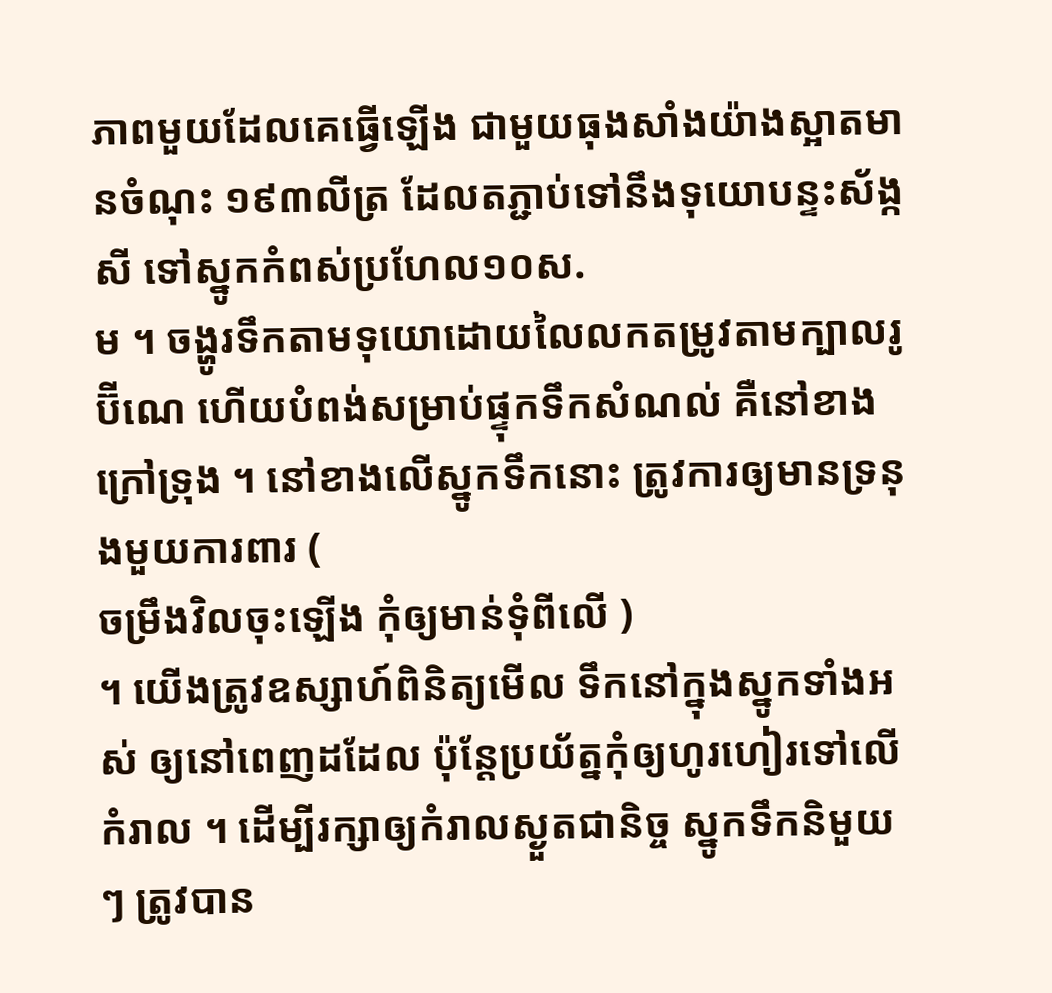ភាពមួយដែលគេធ្វើឡើង ជាមួយធុងសាំងយ៉ាងស្អាតមានចំណុះ ១៩៣លីត្រ ដែលតភ្ជាប់ទៅនឹងទុយោបន្ទះស័ង្កសី ទៅស្នូកកំពស់ប្រហែល១០ស.
ម ។ ចង្ហូរទឹកតាមទុយោដោយលៃលកតម្រូវតាមក្បាលរូប៊ីណេ ហើយបំពង់សម្រាប់ផ្ទុកទឹកសំណល់ គឺនៅខាងក្រៅទ្រុង ។ នៅខាងលើស្នូកទឹកនោះ ត្រូវការឲ្យមានទ្រនុងមួយការពារ (
ចម្រឹងវិលចុះឡើង កុំឲ្យមាន់ទុំពីលើ )
។ យើងត្រូវឧស្សាហ៍ពិនិត្យមើល ទឹកនៅក្នុងស្នូកទាំងអស់ ឲ្យនៅពេញដដែល ប៉ុន្តែប្រយ័ត្នកុំឲ្យហូរហៀរទៅលើកំរាល ។ ដើម្បីរក្សាឲ្យកំរាលស្ងួតជានិច្ច ស្នូកទឹកនិមួយៗ ត្រូវបាន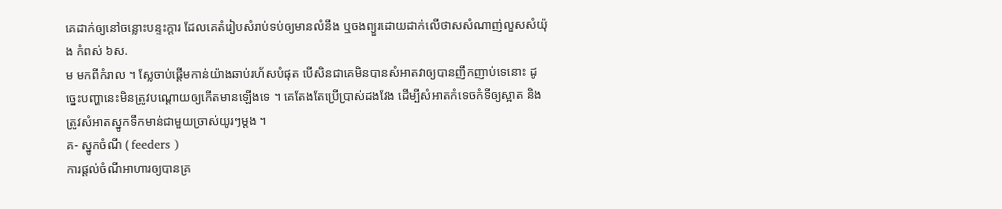គេដាក់ឲ្យនៅចន្លោះបន្ទះក្តារ ដែលគេតំរៀបសំរាប់ទប់ឲ្យមានលំនឹង ឬចងព្យួរដោយដាក់លើថាសសំណាញ់លួសសំយ៉ុង កំពស់ ៦ស.
ម មកពីកំរាល ។ ស្លែចាប់ផ្តើមកាន់យ៉ាងឆាប់រហ័សបំផុត បើសិនជាគេមិនបានសំអាតវាឲ្យបានញឹកញាប់ទេនោះ ដូច្នេះបញ្ហានេះមិនត្រូវបណ្តោយឲ្យកើតមានឡើងទេ ។ គេតែងតែប្រើប្រាស់ដងវែង ដើម្បីសំអាតកំទេចកំទីឲ្យស្អាត និងត្រូវសំអាតស្នូកទឹកមាន់ជាមួយច្រាស់យូរៗម្តង ។
គ- ស្នូកចំណី ( feeders )
ការផ្តល់ចំណីអាហារឲ្យបានគ្រ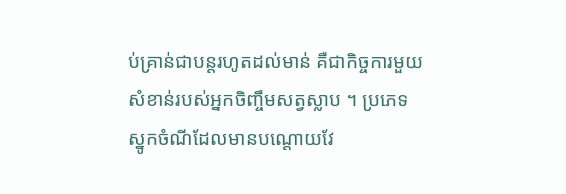ប់គ្រាន់ជាបន្តរហូតដល់មាន់ គឺជាកិច្ចការមួយសំខាន់របស់អ្នកចិញ្ចឹមសត្វស្លាប ។ ប្រភេទស្នូកចំណីដែលមានបណ្តោយវែ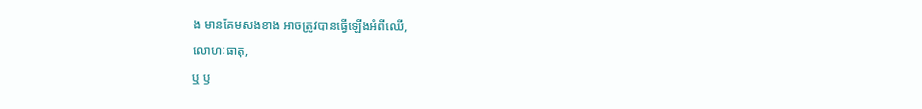ង មានគែមសងខាង អាចត្រូវបានធ្វើឡើងអំពីឈើ,
លោហៈធាតុ,
ឬ ឫ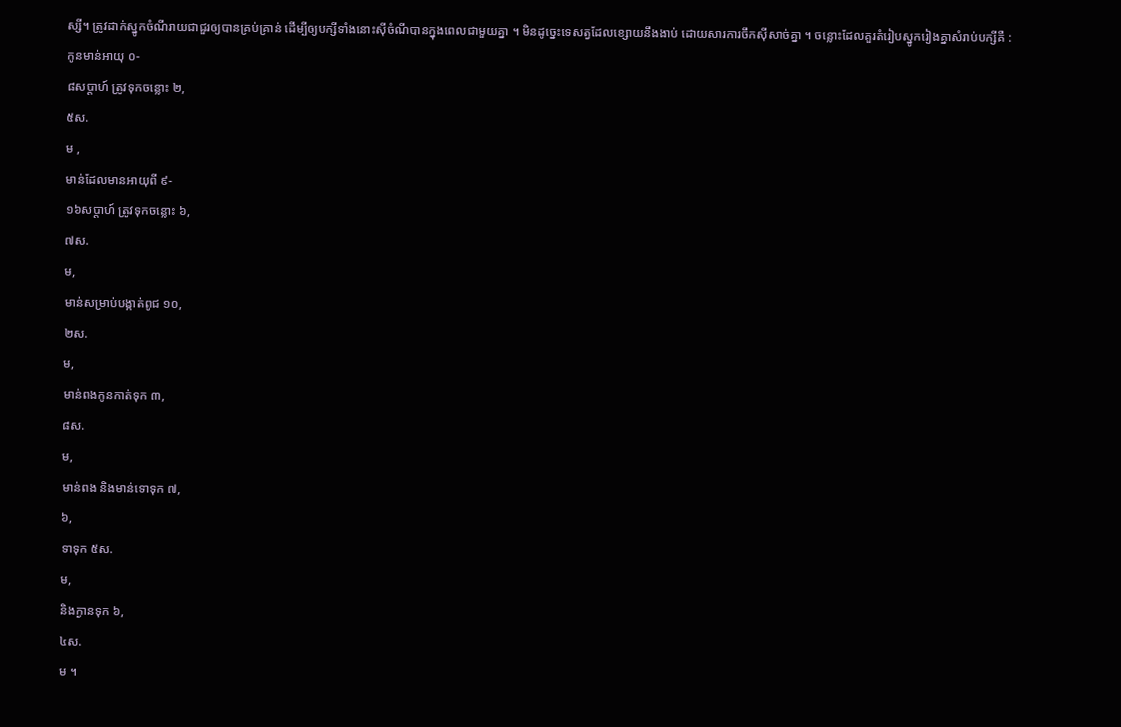ស្សី។ ត្រូវដាក់ស្នូកចំណីរាយជាជួរឲ្យបានគ្រប់គ្រាន់ ដើម្បីឲ្យបក្សីទាំងនោះស៊ីចំណីបានក្នុងពេលជាមួយគ្នា ។ មិនដូច្នេះទេសត្វដែលខ្សោយនឹងងាប់ ដោយសារការចឹកស៊ីសាច់គ្នា ។ ចន្លោះដែលគួរតំរៀបស្នូករៀងគ្នាសំរាប់បក្សីគឺ :
កូនមាន់អាយុ ០-
៨សប្តាហ៍ ត្រូវទុកចន្លោះ ២,
៥ស.
ម ,
មាន់ដែលមានអាយុពី ៩-
១៦សប្តាហ៍ ត្រូវទុកចន្លោះ ៦,
៧ស.
ម,
មាន់សម្រាប់បង្កាត់ពូជ ១០,
២ស.
ម,
មាន់ពងកូនកាត់ទុក ៣,
៨ស.
ម,
មាន់ពង និងមាន់ទោទុក ៧,
៦,
ទាទុក ៥ស.
ម,
និងក្ងានទុក ៦,
៤ស.
ម ។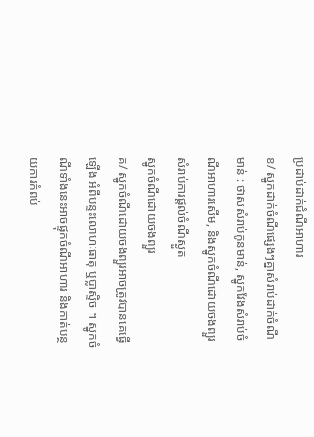ប្រដាប់ដាក់ជំណីអាហារ
ខ/ ស្នូកដាក់ចំណីផ្សេងៗគ្នាសំរាប់ដាក់ចំណីមាន់ : ថាសសំរាប់កូនមាន់, ស្នូកវែងសំរាប់ចំណីអាហារសើម, និងស្នូកចំណីដោយចងព្យួរ សំរាប់ការផ្តល់ចំណីស្ងួត
ស្នូកចំណីដោយចងព្យួរ
គ/ ស្នូកចំណីដោយចងព្យួរអាចត្រូវបានគេធ្វើឡើង អំពីបន្ទះលោហៈធាតុ ឬប្លាស្ទិច ។ ស្នូកចំណីទាំងនេះអាចផ្ទុកចំណីអាហារ និងកាត់បន្ថយការកំពប់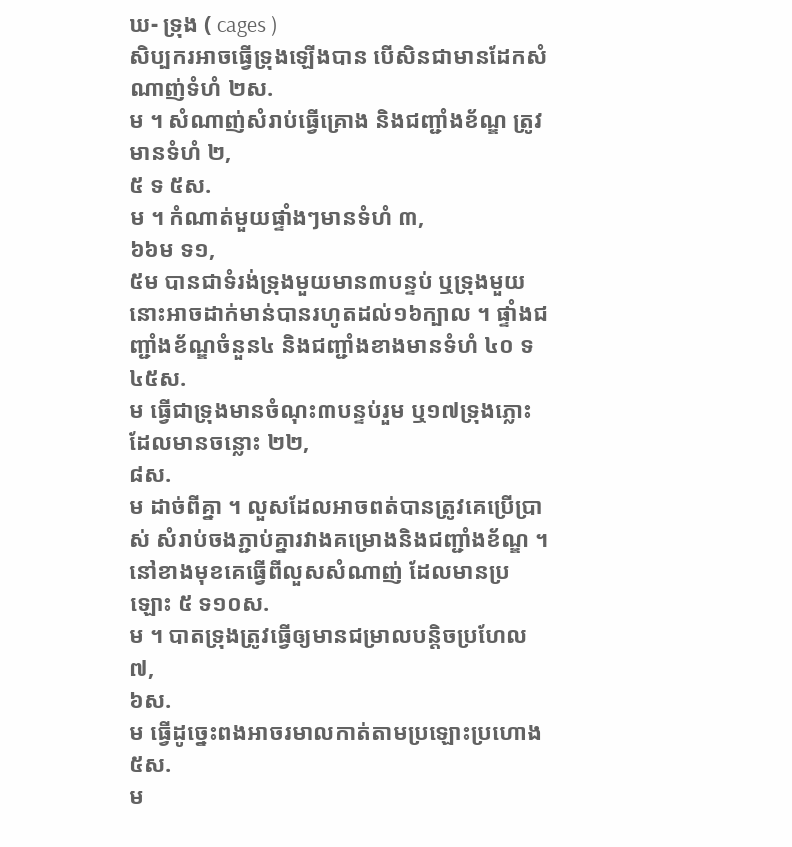ឃ- ទ្រុង ( cages )
សិប្បករអាចធ្វើទ្រុងឡើងបាន បើសិនជាមានដែកសំណាញ់ទំហំ ២ស.
ម ។ សំណាញ់សំរាប់ធ្វើគ្រោង និងជញ្ជាំងខ័ណ្ឌ ត្រូវមានទំហំ ២,
៥ ទ ៥ស.
ម ។ កំណាត់មួយផ្ទាំងៗមានទំហំ ៣,
៦៦ម ទ១,
៥ម បានជាទំរង់ទ្រុងមួយមាន៣បន្ទប់ ឬទ្រុងមួយនោះអាចដាក់មាន់បានរហូតដល់១៦ក្បាល ។ ផ្ទាំងជញ្ជាំងខ័ណ្ឌចំនួន៤ និងជញ្ជាំងខាងមានទំហំ ៤០ ទ ៤៥ស.
ម ធ្វើជាទ្រុងមានចំណុះ៣បន្ទប់រួម ឬ១៧ទ្រុងភ្លោះដែលមានចន្លោះ ២២,
៨ស.
ម ដាច់ពីគ្នា ។ លួសដែលអាចពត់បានត្រូវគេប្រើប្រាស់ សំរាប់ចងភ្ជាប់គ្នារវាងគម្រោងនិងជញ្ជាំងខ័ណ្ឌ ។ នៅខាងមុខគេធ្វើពីលួសសំណាញ់ ដែលមានប្រឡោះ ៥ ទ១០ស.
ម ។ បាតទ្រុងត្រូវធ្វើឲ្យមានជម្រាលបន្តិចប្រហែល ៧,
៦ស.
ម ធ្វើដូច្នេះពងអាចរមាលកាត់តាមប្រឡោះប្រហោង ៥ស.
ម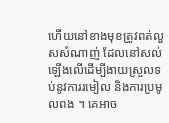ហើយនៅខាងមុខត្រូវពត់លួសសំណាញ់ ដែលនៅសល់ឡើងលើដើម្បីងាយស្រួលទប់នូវការរមៀល និងការប្រមូលពង ។ គេអាច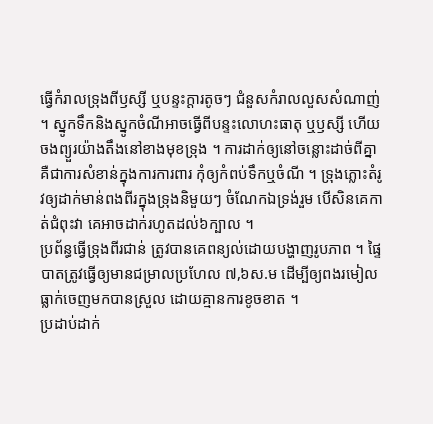ធ្វើកំរាលទ្រុងពីឫស្សី ឬបន្ទះក្តារតូចៗ ជំនួសកំរាលលួសសំណាញ់ ។ ស្នូកទឹកនិងស្នូកចំណីអាចធ្វើពីបន្ទះលោហះធាតុ ឬឫស្សី ហើយចងព្យួរយ៉ាងតឹងនៅខាងមុខទ្រុង ។ ការដាក់ឲ្យនៅចន្លោះដាច់ពីគ្នា គឺជាការសំខាន់ក្នុងការការពារ កុំឲ្យកំពប់ទឹកឬចំណី ។ ទ្រុងភ្លោះតំរូវឲ្យដាក់មាន់ពងពីរក្នុងទ្រុងនិមួយៗ ចំណែកឯទ្រង់រួម បើសិនគេកាត់ជំពុះវា គេអាចដាក់រហូតដល់៦ក្បាល ។
ប្រព័ន្ធធ្វើទ្រុងពីរជាន់ ត្រូវបានគេពន្យល់ដោយបង្ហាញរូបភាព ។ ផ្ទៃបាតត្រូវធ្វើឲ្យមានជម្រាលប្រហែល ៧,៦ស.ម ដើម្បីឲ្យពងរមៀលធ្លាក់ចេញមកបានស្រួល ដោយគ្មានការខូចខាត ។
ប្រដាប់ដាក់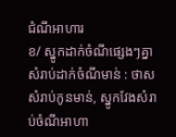ជំណីអាហារ
ខ/ ស្នូកដាក់ចំណីផ្សេងៗគ្នាសំរាប់ដាក់ចំណីមាន់ : ថាសសំរាប់កូនមាន់, ស្នូកវែងសំរាប់ចំណីអាហា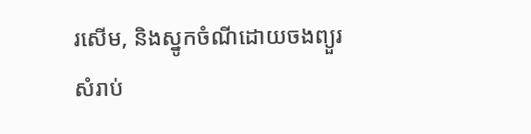រសើម, និងស្នូកចំណីដោយចងព្យួរ សំរាប់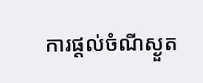ការផ្តល់ចំណីស្ងួត